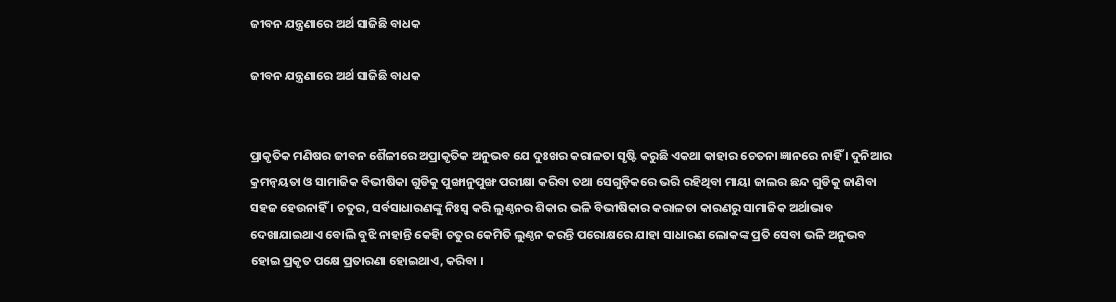ଜୀବନ ଯନ୍ତ୍ରଣାରେ ଅର୍ଥ ସାଜିଛି ବାଧକ

ଜୀବନ ଯନ୍ତ୍ରଣାରେ ଅର୍ଥ ସାଜିଛି ବାଧକ


ପ୍ରାକୃତିକ ମଣିଷର ଜୀବନ ଶୈଳୀରେ ଅପ୍ରାକୃତିକ ଅନୁଭବ ଯେ ଦୁଃଖର କରାଳତା ସୃଷ୍ଟି କରୁଛି ଏକଥା କାହାର ଚେତନା ଜ୍ଞାନରେ ନାହିଁ । ଦୁନିଆର କ୍ରମନ୍ୱୟତା ଓ ସାମାଜିକ ବିଭୀଷିକା ଗୁଡିକୁ ପୁଙ୍ଖାନୁପୁଙ୍ଖ ପରୀକ୍ଷା କରିବା ତଥା ସେଗୁଡ଼ିକରେ ଭରି ରହିଥିବା ମାୟା ଜାଲର ଛନ୍ଦ ଗୁଡିକୁ ଜାଣିବା ସହଜ ହେଉନାହିଁ । ଚତୁର, ସର୍ବସାଧାରଣଙ୍କୁ ନିଃସ୍ୱ କରି ଲୁଣ୍ଠନର ଶିକାର ଭଳି ବିଭୀଷିକାର କରାଳତା କାରଣରୁ ସାମାଜିକ ଅର୍ଥାଭାବ ଦେଖାଯାଇଥାଏ ବୋଲି ବୁଝି ନାହାନ୍ତି କେହିା ଚତୁର କେମିତି ଲୁଣ୍ଠନ କରନ୍ତି ପରୋକ୍ଷରେ ଯାହା ସାଧାରଣ ଲୋକଙ୍କ ପ୍ରତି ସେବା ଭଳି ଅନୁଭବ ହୋଇ ପ୍ରକୃତ ପକ୍ଷେ ପ୍ରତାରଣା ହୋଇଥାଏ, କରିବା ।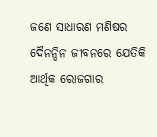ଜଣେ ସାଧାରଣ ମଣିଷର ଦୈନନ୍ଦିନ ଜୀବନରେ ଯେତିକି ଆର୍ଥିକ ରୋଜଗାର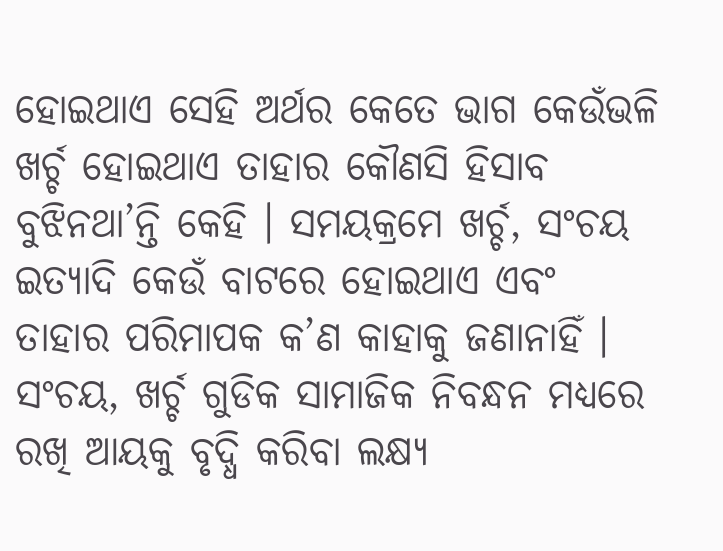ହୋଇଥାଏ ସେହି ଅର୍ଥର କେତେ ଭାଗ କେଉଁଭଳି ଖର୍ଚ୍ଚ ହୋଇଥାଏ ତାହାର କୌଣସି ହିସାବ ବୁଝିନଥା’ନ୍ତି କେହି । ସମୟକ୍ରମେ ଖର୍ଚ୍ଚ, ସଂଚୟ ଇତ୍ୟାଦି କେଉଁ ବାଟରେ ହୋଇଥାଏ ଏବଂ ତାହାର ପରିମାପକ କ’ଣ କାହାକୁ ଜଣାନାହିଁ । ସଂଚୟ, ଖର୍ଚ୍ଚ ଗୁଡିକ ସାମାଜିକ ନିବନ୍ଧନ ମଧ୍ୟରେ ରଖି ଆୟକୁ ବୃଦ୍ଧି କରିବା ଲକ୍ଷ୍ୟ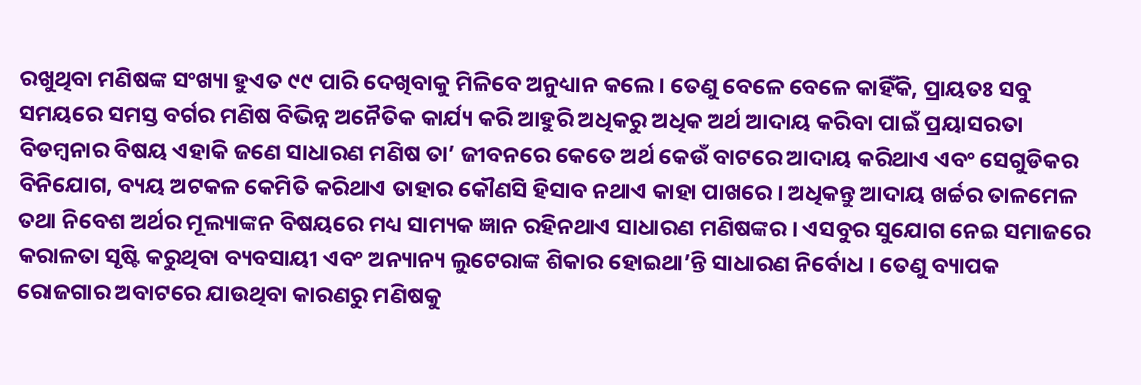ରଖୁଥିବା ମଣିଷଙ୍କ ସଂଖ୍ୟା ହୁଏତ ୯୯ ପାରି ଦେଖିବାକୁ ମିଳିବେ ଅନୁଧ୍ୟାନ କଲେ । ତେଣୁ ବେଳେ ବେଳେ କାହିଁକି, ପ୍ରାୟତଃ ସବୁ ସମୟରେ ସମସ୍ତ ବର୍ଗର ମଣିଷ ବିଭିନ୍ନ ଅନୈତିକ କାର୍ଯ୍ୟ କରି ଆହୁରି ଅଧିକରୁ ଅଧିକ ଅର୍ଥ ଆଦାୟ କରିବା ପାଇଁ ପ୍ରୟାସରତା ବିଡମ୍ବନାର ବିଷୟ ଏହାକି ଜଣେ ସାଧାରଣ ମଣିଷ ତା’ ଜୀବନରେ କେତେ ଅର୍ଥ କେଉଁ ବାଟରେ ଆଦାୟ କରିଥାଏ ଏବଂ ସେଗୁଡିକର ବିନିଯୋଗ, ବ୍ୟୟ ଅଟକଳ କେମିତି କରିଥାଏ ତାହାର କୌଣସି ହିସାବ ନଥାଏ କାହା ପାଖରେ । ଅଧିକନ୍ତୁ ଆଦାୟ ଖର୍ଚ୍ଚର ତାଳମେଳ ତଥା ନିବେଶ ଅର୍ଥର ମୂଲ୍ୟାଙ୍କନ ବିଷୟରେ ମଧ୍ୟ ସାମ୍ୟକ ଜ୍ଞାନ ରହିନଥାଏ ସାଧାରଣ ମଣିଷଙ୍କର । ଏସବୁର ସୁଯୋଗ ନେଇ ସମାଜରେ କରାଳତା ସୃଷ୍ଟି କରୁଥିବା ବ୍ୟବସାୟୀ ଏବଂ ଅନ୍ୟାନ୍ୟ ଲୁଟେରାଙ୍କ ଶିକାର ହୋଇଥା’ନ୍ତି ସାଧାରଣ ନିର୍ବୋଧ । ତେଣୁ ବ୍ୟାପକ ରୋଜଗାର ଅବାଟରେ ଯାଉଥିବା କାରଣରୁ ମଣିଷକୁ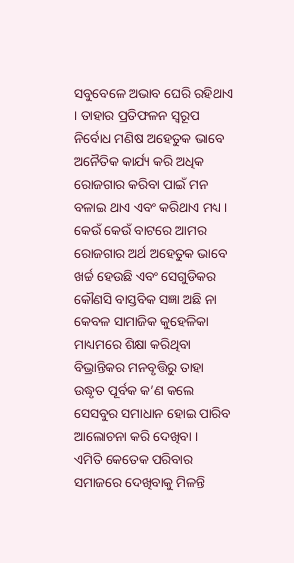ସବୁବେଳେ ଅଭାବ ଘେରି ରହିଥାଏ । ତାହାର ପ୍ରତିଫଳନ ସ୍ୱରୂପ ନିର୍ବୋଧ ମଣିଷ ଅହେତୁକ ଭାବେ ଅନୈତିକ କାର୍ଯ୍ୟ କରି ଅଧିକ ରୋଜଗାର କରିବା ପାଇଁ ମନ ବଳାଇ ଥାଏ ଏବଂ କରିଥାଏ ମଧ୍ୟ । କେଉଁ କେଉଁ ବାଟରେ ଆମର ରୋଜଗାର ଅର୍ଥ ଅହେତୁକ ଭାବେ ଖର୍ଚ୍ଚ ହେଉଛି ଏବଂ ସେଗୁଡିକର କୌଣସି ବାସ୍ତବିକ ସଜ୍ଞା ଅଛି ନା କେବଳ ସାମାଜିକ କୁହେଳିକା ମାଧ୍ୟମରେ ଶିକ୍ଷା କରିଥିବା ବିଭ୍ରାନ୍ତିକର ମନବୃତ୍ତିରୁ ତାହା ଉଦ୍ଧୃତ ପୂର୍ବକ କ’ଣ କଲେ ସେସବୁର ସମାଧାନ ହୋଇ ପାରିବ ଆଲୋଚନା କରି ଦେଖିବା ।
ଏମିତି କେତେକ ପରିବାର ସମାଜରେ ଦେଖିବାକୁ ମିଳନ୍ତି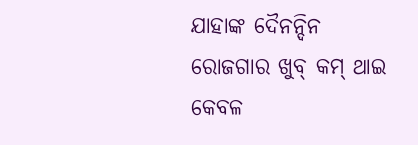ଯାହାଙ୍କ ଦୈନନ୍ଦିନ ରୋଜଗାର ଖୁବ୍ କମ୍ ଥାଇ କେବଳ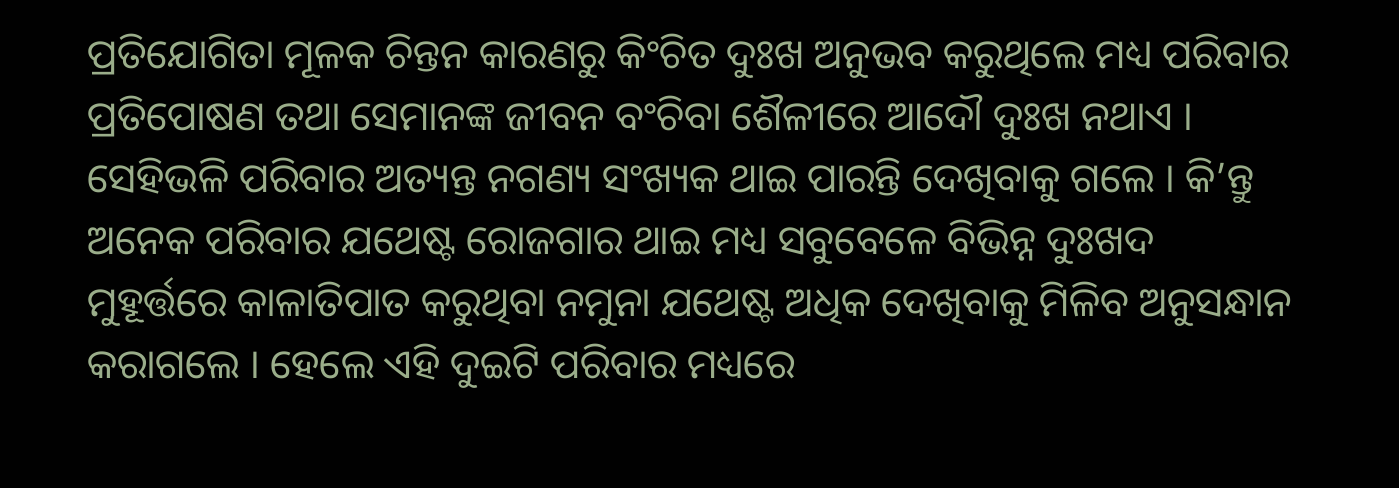ପ୍ରତିଯୋଗିତା ମୂଳକ ଚିନ୍ତନ କାରଣରୁ କିଂଚିତ ଦୁଃଖ ଅନୁଭବ କରୁଥିଲେ ମଧ୍ୟ ପରିବାର ପ୍ରତିପୋଷଣ ତଥା ସେମାନଙ୍କ ଜୀବନ ବଂଚିବା ଶୈଳୀରେ ଆଦୌ ଦୁଃଖ ନଥାଏ । ସେହିଭଳି ପରିବାର ଅତ୍ୟନ୍ତ ନଗଣ୍ୟ ସଂଖ୍ୟକ ଥାଇ ପାରନ୍ତି ଦେଖିବାକୁ ଗଲେ । କି’ନ୍ତୁ ଅନେକ ପରିବାର ଯଥେଷ୍ଟ ରୋଜଗାର ଥାଇ ମଧ୍ୟ ସବୁବେଳେ ବିଭିନ୍ନ ଦୁଃଖଦ ମୁହୂର୍ତ୍ତରେ କାଳାତିପାତ କରୁଥିବା ନମୁନା ଯଥେଷ୍ଟ ଅଧିକ ଦେଖିବାକୁ ମିଳିବ ଅନୁସନ୍ଧାନ କରାଗଲେ । ହେଲେ ଏହି ଦୁଇଟି ପରିବାର ମଧ୍ୟରେ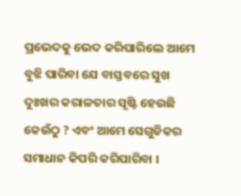ପ୍ରଭେଦକୁ ଭେଦ କରିପାରିଲେ ଆମେ ବୁଝି ପାରିବା ଯେ ବାସ୍ତବରେ ସୁଖ ଦୁଃଖର କରାଳତାର ସୃଷ୍ଟି ହେଉଛି କେଉଁଠୁ ? ଏବଂ ଆମେ ସେଗୁଡିକର ସମାଧାନ କିପରି କରିପାରିବା ।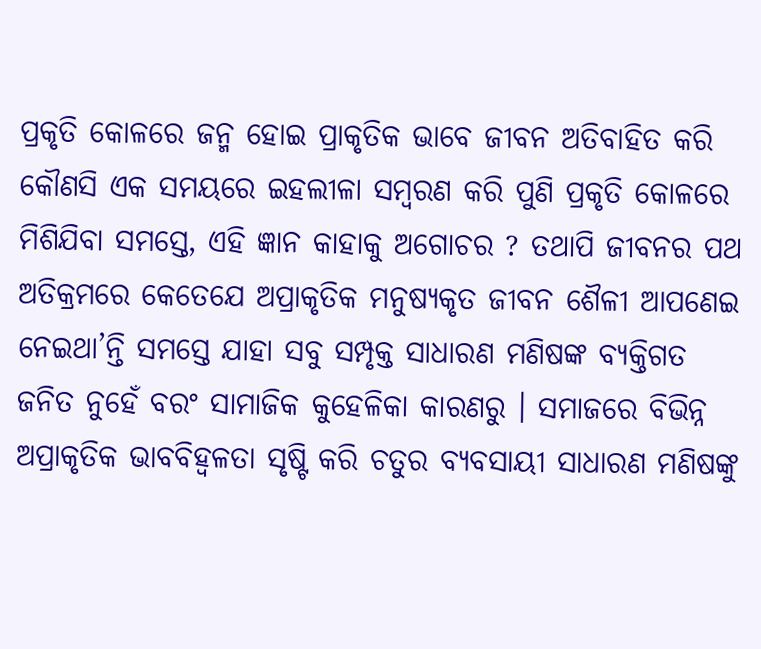ପ୍ରକୃତି କୋଳରେ ଜନ୍ମ ହୋଇ ପ୍ରାକୃତିକ ଭାବେ ଜୀବନ ଅତିବାହିତ କରି କୌଣସି ଏକ ସମୟରେ ଇହଲୀଳା ସମ୍ବରଣ କରି ପୁଣି ପ୍ରକୃତି କୋଳରେ ମିଶିଯିବା ସମସ୍ତେ, ଏହି ଜ୍ଞାନ କାହାକୁ ଅଗୋଚର ? ତଥାପି ଜୀବନର ପଥ ଅତିକ୍ରମରେ କେତେଯେ ଅପ୍ରାକୃତିକ ମନୁଷ୍ୟକୃତ ଜୀବନ ଶୈଳୀ ଆପଣେଇ ନେଇଥା’ନ୍ତି ସମସ୍ତେ ଯାହା ସବୁ ସମ୍ପୃକ୍ତ ସାଧାରଣ ମଣିଷଙ୍କ ବ୍ୟକ୍ତିଗତ ଜନିତ ନୁହେଁ ବରଂ ସାମାଜିକ କୁହେଳିକା କାରଣରୁ । ସମାଜରେ ବିଭିନ୍ନ ଅପ୍ରାକୃତିକ ଭାବବିହ୍ୱଳତା ସୃଷ୍ଟି କରି ଚତୁର ବ୍ୟବସାୟୀ ସାଧାରଣ ମଣିଷଙ୍କୁ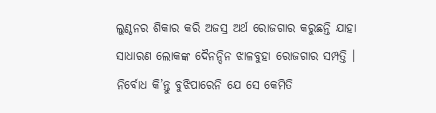ଲୁଣ୍ଠନର ଶିକାର କରି ଅଜସ୍ର ଅର୍ଥ ରୋଜଗାର କରୁଛନ୍ତି ଯାହା ସାଧାରଣ ଲୋକଙ୍କ ଦୈନନ୍ଦିନ ଝାଳବୁହା ରୋଜଗାର ସମ୍ପତ୍ତି । ନିର୍ବୋଧ କି’ନ୍ତୁ ବୁଝିପାରେନି ଯେ ସେ କେମିତି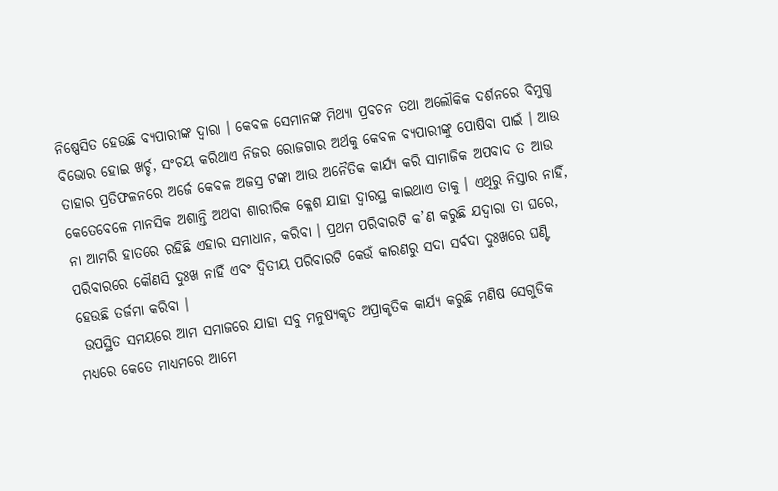ନିଷ୍ପେସିତ ହେଉଛି ବ୍ୟପାରୀଙ୍କ ଦ୍ୱାରା । କେବଳ ସେମାନଙ୍କ ମିଥ୍ୟା ପ୍ରବଚନ ତଥା ଅଲୌକିକ ଦର୍ଶନରେ ବିମୁଗ୍ଧ ବିଭୋର ହୋଇ ଖର୍ଚ୍ଚ, ସଂଚୟ କରିଥାଏ ନିଜର ରୋଜଗାର ଅର୍ଥକୁ କେବଳ ବ୍ୟପାରୀଙ୍କୁ ପୋଷିବା ପାଇଁ । ଆଉ ତାହାର ପ୍ରତିଫଳନରେ ଅର୍ଜେ କେବଳ ଅଜସ୍ର ଟଙ୍କା ଆଉ ଅନୈତିକ କାର୍ଯ୍ୟ କରି ସାମାଜିକ ଅପବାଦ ତ ଆଉ କେତେବେଳେ ମାନସିକ ଅଶାନ୍ତି ଅଥବା ଶାରୀରିକ କ୍ଳେଶ ଯାହା ଦ୍ୱାରସ୍ଥ କାଇଥାଏ ତାକୁ । ଏଥିରୁ ନିସ୍ତାର ନାହିଁ, ନା ଆମରି ହାତରେ ରହିଛି ଏହାର ସମାଧାନ, କରିବା । ପ୍ରଥମ ପରିବାରଟି କ’ଣ କରୁଛି ଯଦ୍ୱାରା ତା ଘରେ, ପରିବାରରେ କୌଣସି ଦୁଃଖ ନାହିଁ ଏବଂ ଦ୍ୱିତୀୟ ପରିବାରଟି କେଉଁ କାରଣରୁ ସଦା ସର୍ବଦା ଦୁଃଖରେ ଘଣ୍ଟି ହେଉଛି ତର୍ଜମା କରିବା ।
 ଉପସ୍ଥିତ ସମୟରେ ଆମ ସମାଜରେ ଯାହା ସବୁ ମନୁଷ୍ୟକୃତ ଅପ୍ରାକୃତିକ କାର୍ଯ୍ୟ କରୁଛି ମଣିଷ ସେଗୁଡିକ ମଧ୍ୟରେ କେତେ ମାଧ୍ୟମରେ ଆମେ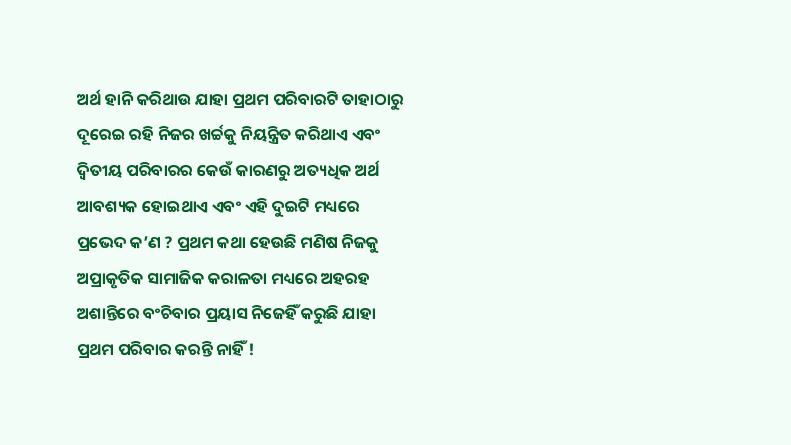ଅର୍ଥ ହାନି କରିଥାଉ ଯାହା ପ୍ରଥମ ପରିବାରଟି ତାହାଠାରୁ ଦୂରେଇ ରହି ନିଜର ଖର୍ଚ୍ଚକୁ ନିୟନ୍ତ୍ରିତ କରିଥାଏ ଏବଂ ଦ୍ୱିତୀୟ ପରିବାରର କେଉଁ କାରଣରୁ ଅତ୍ୟଧିକ ଅର୍ଥ ଆବଶ୍ୟକ ହୋଇଥାଏ ଏବଂ ଏହି ଦୁଇଟି ମଧ୍ୟରେ ପ୍ରଭେଦ କ’ଣ ? ପ୍ରଥମ କଥା ହେଉଛି ମଣିଷ ନିଜକୁ ଅପ୍ରାକୃତିକ ସାମାଜିକ କରାଳତା ମଧ୍ୟରେ ଅହରହ ଅଶାନ୍ତିରେ ବଂଚିବାର ପ୍ରୟାସ ନିଜେହିଁ କରୁଛି ଯାହା ପ୍ରଥମ ପରିବାର କରନ୍ତି ନାହିଁ !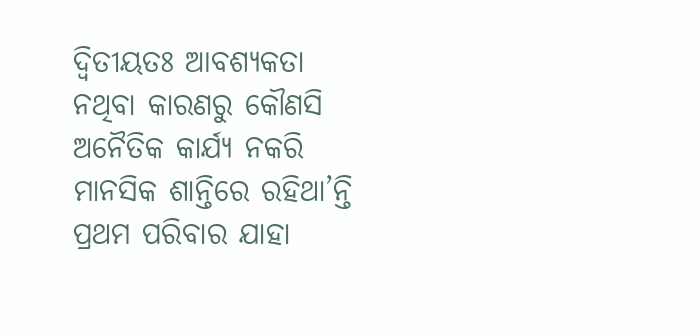ଦ୍ୱିତୀୟତଃ ଆବଶ୍ୟକତା ନଥିବା କାରଣରୁ କୌଣସି ଅନୈତିକ କାର୍ଯ୍ୟ ନକରି ମାନସିକ ଶାନ୍ତିରେ ରହିଥା’ନ୍ତି ପ୍ରଥମ ପରିବାର ଯାହା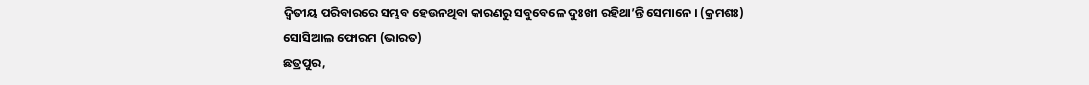ଦ୍ୱିତୀୟ ପରିବାରରେ ସମ୍ଭବ ହେଉନଥିବା କାରଣରୁ ସବୁବେଳେ ଦୁଃଖୀ ରହିଥା’ନ୍ତି ସେମାନେ । (କ୍ରମଶଃ)
ସୋସିଆଲ ଫୋରମ (ଭାରତ)
ଛତ୍ରପୁର,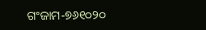ଗଂଜାମ-୭୬୧୦୨୦